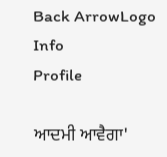Back ArrowLogo
Info
Profile

ਆਦਮੀ ਆਵੈਗਾ'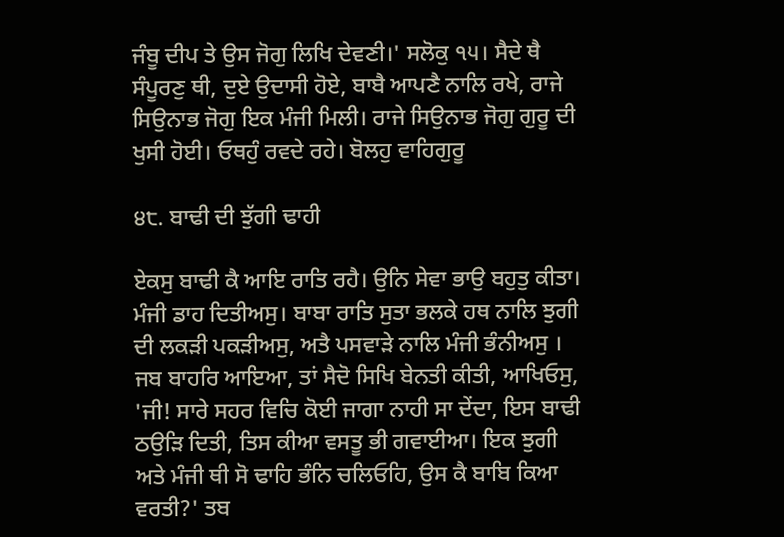ਜੰਬੂ ਦੀਪ ਤੇ ਉਸ ਜੋਗੁ ਲਿਖਿ ਦੇਵਣੀ।' ਸਲੋਕੁ ੧੫। ਸੈਦੇ ਥੈ ਸੰਪੂਰਣੁ ਥੀ, ਦੁਏ ਉਦਾਸੀ ਹੋਏ, ਬਾਬੈ ਆਪਣੈ ਨਾਲਿ ਰਖੇ, ਰਾਜੇ ਸਿਉਨਾਭ ਜੋਗੁ ਇਕ ਮੰਜੀ ਮਿਲੀ। ਰਾਜੇ ਸਿਉਨਾਭ ਜੋਗੁ ਗੁਰੂ ਦੀ ਖੁਸੀ ਹੋਈ। ਓਥਹੁੰ ਰਵਦੇ ਰਹੇ। ਬੋਲਹੁ ਵਾਹਿਗੁਰੂ

੪੮. ਬਾਢੀ ਦੀ ਝੁੱਗੀ ਢਾਹੀ

ਏਕਸੁ ਬਾਢੀ ਕੈ ਆਇ ਰਾਤਿ ਰਹੈ। ਉਨਿ ਸੇਵਾ ਭਾਉ ਬਹੁਤੁ ਕੀਤਾ। ਮੰਜੀ ਡਾਹ ਦਿਤੀਅਸੁ। ਬਾਬਾ ਰਾਤਿ ਸੁਤਾ ਭਲਕੇ ਹਥ ਨਾਲਿ ਝੁਗੀ ਦੀ ਲਕੜੀ ਪਕੜੀਅਸੁ, ਅਤੈ ਪਸਵਾੜੇ ਨਾਲਿ ਮੰਜੀ ਭੰਨੀਅਸੁ । ਜਬ ਬਾਹਰਿ ਆਇਆ, ਤਾਂ ਸੈਦੋ ਸਿਖਿ ਬੇਨਤੀ ਕੀਤੀ, ਆਖਿਓਸੁ, 'ਜੀ! ਸਾਰੇ ਸਹਰ ਵਿਚਿ ਕੋਈ ਜਾਗਾ ਨਾਹੀ ਸਾ ਦੇਂਦਾ, ਇਸ ਬਾਢੀ ਠਉੜਿ ਦਿਤੀ, ਤਿਸ ਕੀਆ ਵਸਤੂ ਭੀ ਗਵਾਈਆ। ਇਕ ਝੁਗੀ ਅਤੇ ਮੰਜੀ ਥੀ ਸੋ ਢਾਹਿ ਭੰਨਿ ਚਲਿਓਹਿ, ਉਸ ਕੈ ਬਾਬਿ ਕਿਆ ਵਰਤੀ?' ਤਬ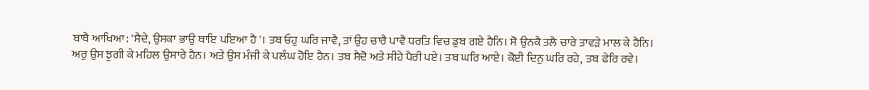ਬਾਬੈ ਆਖਿਆ: 'ਸੈਦੇ, ਉਸਕਾ ਭਾਉ ਥਾਇ ਪਇਆ ਹੈ'। ਤਬ ਓਹੁ ਘਰਿ ਜਾਵੈ, ਤਾਂ ਉਹ ਚਾਰੈ ਪਾਵੈ ਧਰਤਿ ਵਿਚ ਡੁਬ ਗਏ ਹੈਨਿ। ਸੋ ਉਨਕੈ ਤਲੈ ਚਾਰੇ ਤਾਵੜੇ ਮਾਲ ਕੇ ਹੈਨਿ। ਅਰੁ ਉਸ ਝੁਗੀ ਕੇ ਮਹਿਲ ਉਸਾਰੇ ਹੈਨ। ਅਤੇ ਉਸ ਮੰਜੀ ਕੇ ਪਲੰਘ ਹੋਇ ਹੈਨ। ਤਬ ਸੈਦੋ ਅਤੇ ਸੀਹੇ ਪੈਰੀ ਪਏ। ਤਬ ਘਰਿ ਆਏ। ਕੋਈ ਦਿਨੁ ਘਰਿ ਰਹੇ, ਤਬ ਫੇਰਿ ਰਵੇ।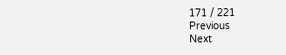171 / 221
Previous
Next